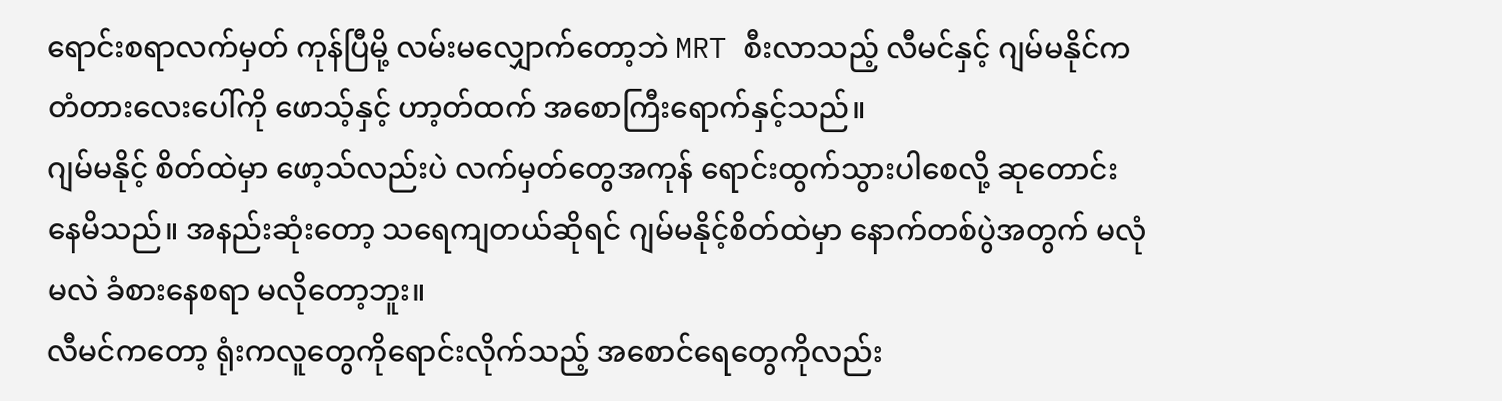ရောင်းစရာလက်မှတ် ကုန်ပြီမို့ လမ်းမလျှောက်တော့ဘဲ MRT စီးလာသည့် လီမင်နှင့် ဂျမ်မနိုင်က တံတားလေးပေါ်ကို ဖောသ့်နှင့် ဟာ့တ်ထက် အစောကြီးရောက်နှင့်သည်။
ဂျမ်မနိုင့် စိတ်ထဲမှာ ဖော့သ်လည်းပဲ လက်မှတ်တွေအကုန် ရောင်းထွက်သွားပါစေလို့ ဆုတောင်းနေမိသည်။ အနည်းဆုံးတော့ သရေကျတယ်ဆိုရင် ဂျမ်မနိုင့်စိတ်ထဲမှာ နောက်တစ်ပွဲအတွက် မလုံမလဲ ခံစားနေစရာ မလိုတော့ဘူး။
လီမင်ကတော့ ရုံးကလူတွေကိုရောင်းလိုက်သည့် အစောင်ရေတွေကိုလည်း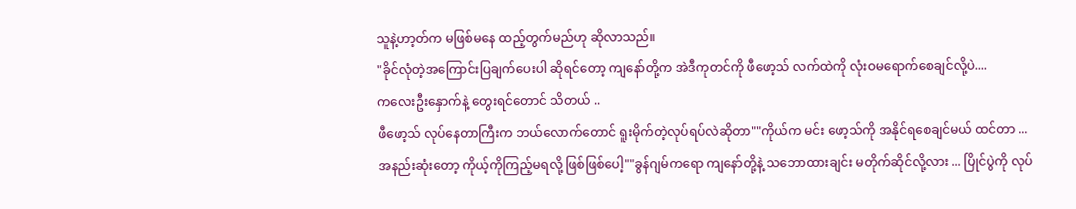သူနဲ့ဟာ့တ်က မဖြစ်မနေ ထည့်တွက်မည်ဟု ဆိုလာသည်။
"ခိုင်လုံတဲ့အကြောင်းပြချက်ပေးပါ ဆိုရင်တော့ ကျနော်တို့က အဲဒီကုတင်ကို ဖီဖော့သ် လက်ထဲကို လုံးဝမရောက်စေချင်လို့ပဲ....
ကလေးဦးနှောက်နဲ့ တွေးရင်တောင် သိတယ် ..
ဖီဖော့သ် လုပ်နေတာကြီးက ဘယ်လောက်တောင် ရူးမိုက်တဲ့လုပ်ရပ်လဲဆိုတာ""ကိုယ်က မင်း ဖော့သ်ကို အနိုင်ရစေချင်မယ် ထင်တာ ...
အနည်းဆုံးတော့ ကိုယ့်ကိုကြည့်မရလို့ ဖြစ်ဖြစ်ပေါ့""ခွန်ဂျမ်ကရော ကျနော်တို့နဲ့ သဘောထားချင်း မတိုက်ဆိုင်လို့လား ... ပြိုင်ပွဲကို လုပ်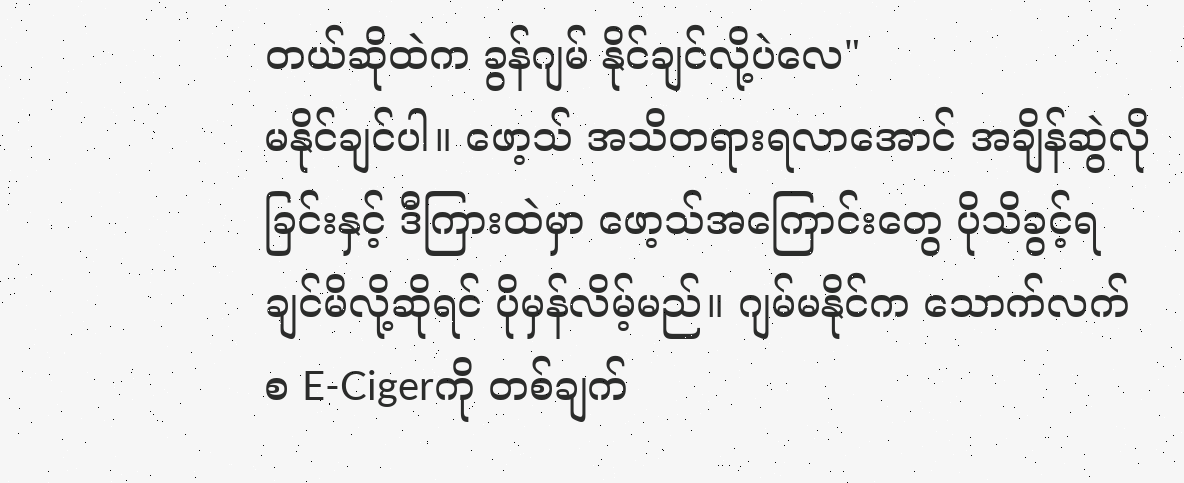တယ်ဆိုထဲက ခွန်ဂျမ် နိုင်ချင်လို့ပဲလေ"
မနိုင်ချင်ပါ။ ဖော့သ် အသိတရားရလာအောင် အချိန်ဆွဲလိုခြင်းနှင့် ဒီကြားထဲမှာ ဖော့သ်အကြောင်းတွေ ပိုသိခွင့်ရချင်မိလို့ဆိုရင် ပိုမှန်လိမ့်မည်။ ဂျမ်မနိုင်က သောက်လက်စ E-Cigerကို တစ်ချက်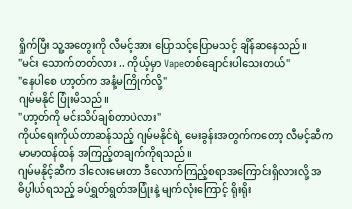ရှိုက်ပြီး သူ့အတွေးကို လီမင့်အား ပြောသင့်ပြောမသင့် ချိန်ဆနေသည်။
"မင်း သောက်တတ်လား .. ကိုယ့်မှာ Vapeတစ်ချောင်းပါသေးတယ်"
"နေပါစေ ဟာ့တ်က အနံ့မကြိုက်လို့"
ဂျမ်မနိုင် ပြုံးမိသည်။
"ဟာ့တ်ကို မင်းသိပ်ချစ်တာပဲလား"
ကိုယ်ရေးကိုယ်တာဆန်သည့် ဂျမ်မနိုင်ရဲ့ မေးခွန်းအတွက်ကတော့ လီမင့်ဆီက မာမာထန်ထန် အကြည့်တချက်ကိုရသည်။
ဂျမ်မနိုင့်ဆီက ဒါလေးမေးတာ ဒီလောက်ကြည့်စရာအကြောင်းရှိလားလို့ အဓိပ္ပါယ်ရသည့် ခပ်ရွှတ်ရွတ်အပြုံးနဲ့ မျက်လုံးကြောင့် ရိုးရိုး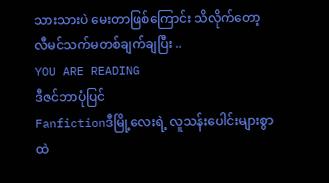သားသားပဲ မေးတာဖြစ်ကြောင်း သိလိုက်တော့ လီမင်သက်မတစ်ချက်ချပြီး ..
YOU ARE READING
ဒီဇင်ဘာပုံပြင်
Fanfictionဒီမြို့လေးရဲ့ လူသန်းပေါင်းများစွာထဲ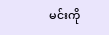မင်းကို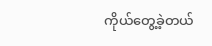ကိုယ်တွေ့ခဲ့တယ်